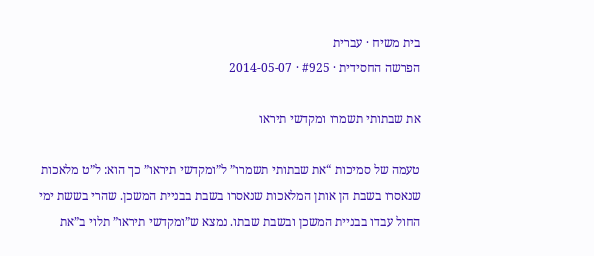בית משיח · עברית
הפרשה החסידית · #925 · 2014-05-07

את שבתותי תשמרו ומקדשי תיראו

טעמה של סמיכות “את שבתותי תשמרו” ל”ומקדשי תיראו” כך הוא: ל”ט מלאכות שנאסרו בשבת הן אותן המלאכות שנאסרו בשבת בבניית המשכן. שהרי בששת ימי החול עבדו בבניית המשכן ובשבת שבתו. נמצא ש”ומקדשי תיראו” תלוי ב”את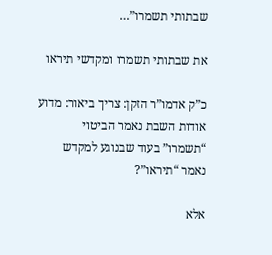שבתותי תשמרו”…

את שבתותי תשמרו ומקדשי תיראו

כ”ק אדמו”ר הזקן: צריך ביאור: מדוע אודות השבת נאמר הביטוי “תשמרו” בעוד שבנוגע למקדש נאמר “תיראו”?

אלא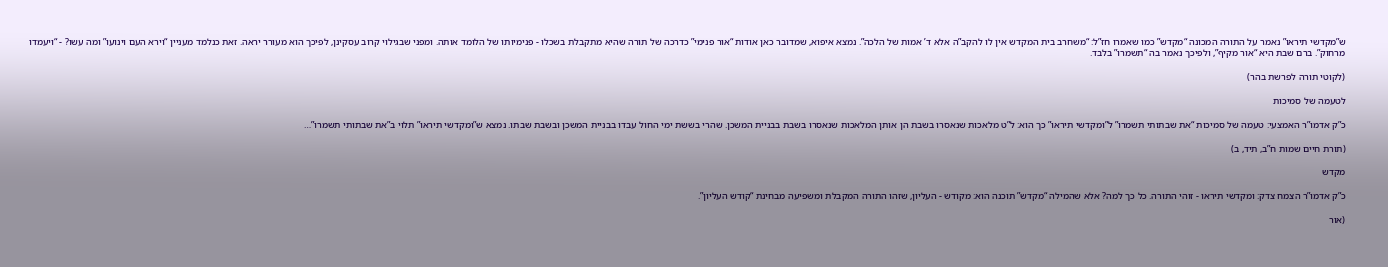ש”מקדשי תיראו” נאמר על התורה המכונה “מקדש” כמו שאמרו חז”ל: “משחרב בית המקדש אין לו להקב”ה אלא ד’ אמות של הלכה”. נמצא איפוא, שמדובר כאן אודות “אור פנימי” כדרכה של תורה שהיא מתקבלת בשכלו - פנימיותו של הלומד אותה. ומפני שבגילוי קרוב עסקינן, לפיכך הוא מעורר יראה. זאת כנלמד מעניין “וירא העם וינועו” ומה עשו? - “ויעמדו מרחוק”. ברם שבת היא “אור מקיף”, ולפיכך נאמר בה “תשמרו” בלבד.

(לקוטי תורה לפרשת בהר)

לטעמה של סמיכות

כ”ק אדמו”ר האמצעי: טעמה של סמיכות “את שבתותי תשמרו” ל”ומקדשי תיראו” כך הוא: ל”ט מלאכות שנאסרו בשבת הן אותן המלאכות שנאסרו בשבת בבניית המשכן. שהרי בששת ימי החול עבדו בבניית המשכן ובשבת שבתו. נמצא ש”ומקדשי תיראו” תלוי ב”את שבתותי תשמרו”…

(תורת חיים שמות ח”ב, תיד, ב)

מקדש

כ”ק אדמו”ר הצמח צדק: ומקדשי תיראו - זוהי התורה. כל כך למה? אלא שהמילה “מקדש” תוכנה הוא: מקודש - העליון, שזהו התורה המקבלת ומשפיעה מבחינת “קודש העליון”.

(אור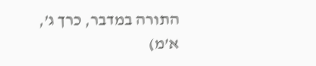התורה במדבר, כרך ג’, א’מ)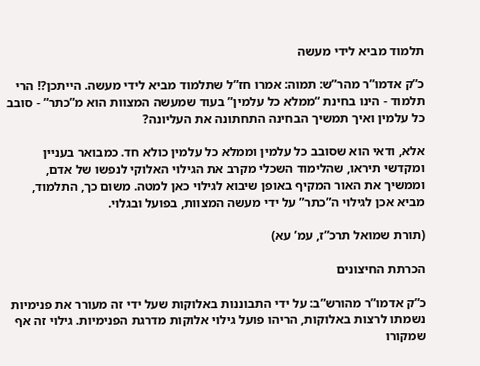תלמוד מביא לידי מעשה

כ”ק אדמו”ר מהר”ש: תמוה: אמרו חז”ל שתלמוד מביא לידי מעשה. הייתכן?! הרי תלמוד - הינו בחינת “ממלא כל עלמין” בעוד שמעשה המצוות הוא מ”כתר” - סובב כל עלמין ואיך תמשיך הבחינה התחתונה את העליונה?

אלא, ודאי הוא שסובב כל עלמין וממלא כל עלמין כולא חד. כמבואר בעניין ומקדשי תיראו, שהלימוד השכלי מקרב את הגילוי האלוקי לנפשו של אדם, וממשיך את האור המקיף באופן שיבוא לגילוי כאן למטה. משום כך, התלמוד, מביא אכן לגילוי ה”כתר” על ידי מעשה המצוות, בפועל ובגלוי.

(תורת שמואל תרכ”ז, עמ’ עא)

הכרתת החיצונים

כ”ק אדמו”ר מהורש”ב: על ידי התבוננות באלוקות שעל ידי זה מעורר את פנימיות נשמתו לרצות באלוקות, הריהו פועל גילוי אלוקות מדרגת הפנימיות. גילוי זה אף שמקורו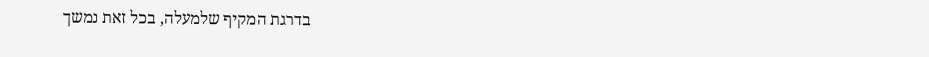בדרגת המקיף שלמעלה, בכל זאת נמשך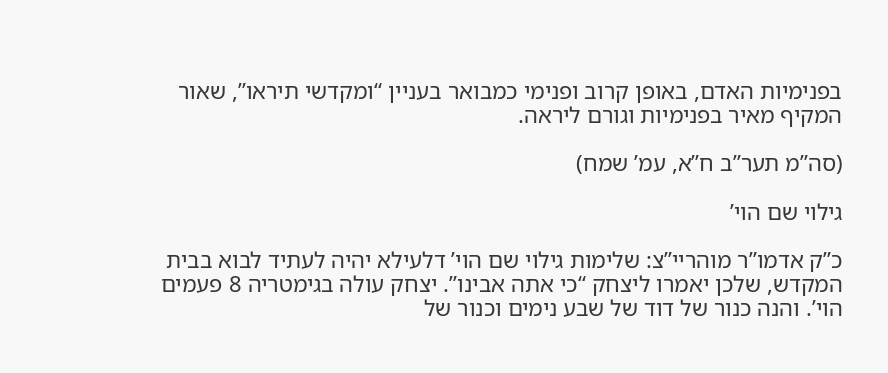בפנימיות האדם, באופן קרוב ופנימי כמבואר בעניין “ומקדשי תיראו”, שאור המקיף מאיר בפנימיות וגורם ליראה.

(סה”מ תער”ב ח”א, עמ’ שמח)

גילוי שם הוי’

כ”ק אדמו”ר מוהריי”צ: שלימות גילוי שם הוי’ דלעילא יהיה לעתיד לבוא בבית המקדש, שלכן יאמרו ליצחק “כי אתה אבינו”. יצחק עולה בגימטריה 8 פעמים הוי’. והנה כנור של דוד של שבע נימים וכנור של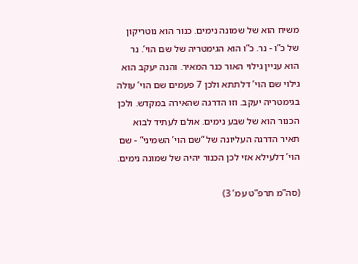משיח הוא של שמונה נימים. כנור הוא נוטריקון של כ”ו - נר. כ”ו הוא הגימטריה של שם הוי’. נר הוא עניין גילוי האור כנר המאיר. והנה יעקב הוא גילוי שם הוי’ דלתתא ולכן 7 פעמים שם הוי’ עולה בגימטריה יעקב. וזו הדרגה שהאירה במקדש. ולכן הכנור הוא של שבע נימים. אולם לעתיד לבוא תאיר הדרגה העליונה של “שם הוי’ השמיני” - שם הוי’ דלעילא אזי לכן הכנור יהיה של שמונה נימים.

(סה”מ תרפ”ט עמ’ 3)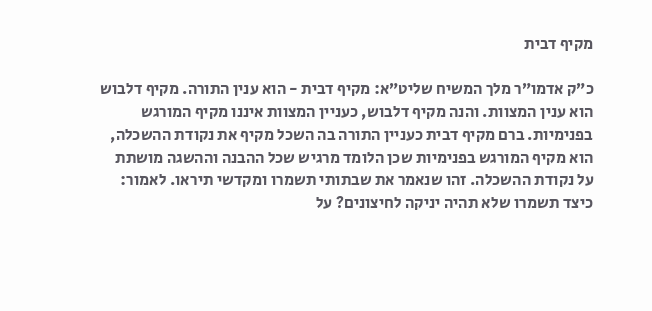מקיף דבית

כ”ק אדמו”ר מלך המשיח שליט”א: מקיף דבית - הוא ענין התורה. מקיף דלבוש הוא ענין המצוות. והנה מקיף דלבוש, כעניין המצוות איננו מקיף המורגש בפנימיות. ברם מקיף דבית כעניין התורה בה השכל מקיף את נקודת ההשכלה, הוא מקיף המורגש בפנימיות שכן הלומד מרגיש שכל ההבנה וההשגה מושתת על נקודת ההשכלה. זהו שנאמר את שבתותי תשמרו ומקדשי תיראו. לאמור: כיצד תשמרו שלא תהיה יניקה לחיצונים? על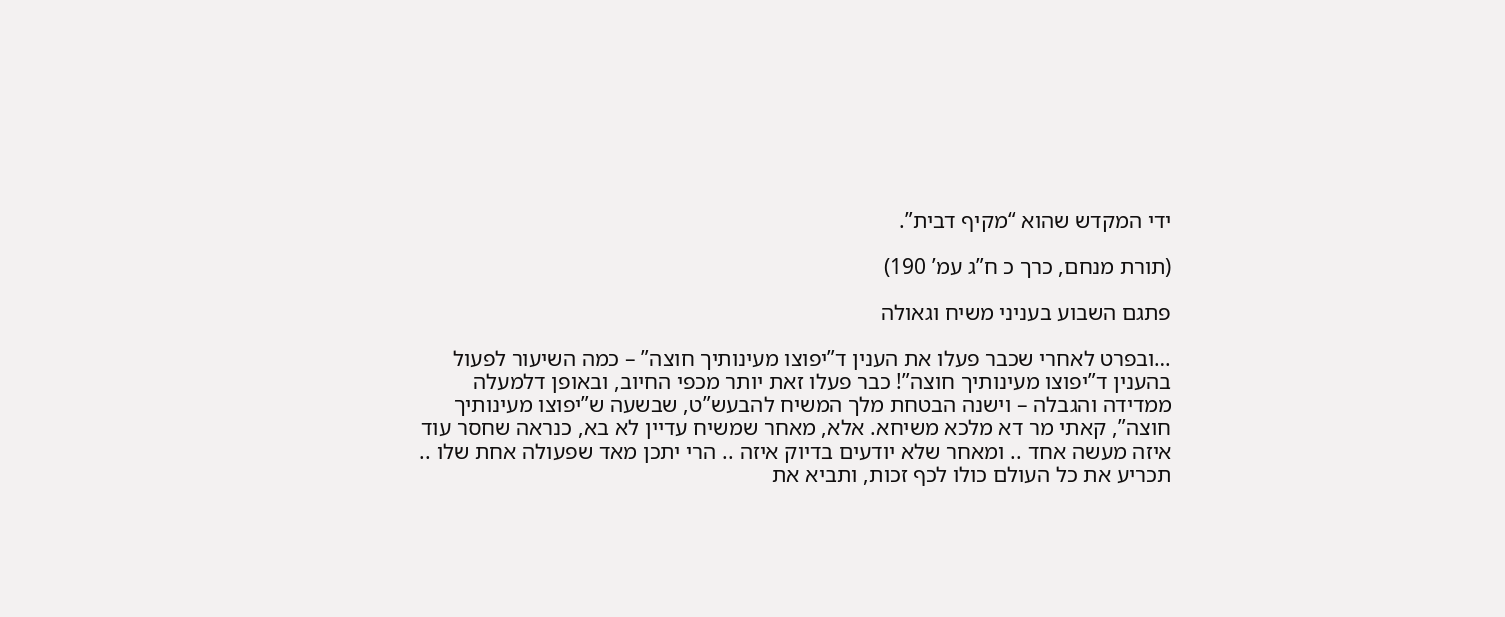ידי המקדש שהוא “מקיף דבית”.

(תורת מנחם, כרך כ ח”ג עמ’ 190)

פתגם השבוע בעניני משיח וגאולה

…ובפרט לאחרי שכבר פעלו את הענין ד”יפוצו מעינותיך חוצה” – כמה השיעור לפעול בהענין ד”יפוצו מעינותיך חוצה”! כבר פעלו זאת יותר מכפי החיוב, ובאופן דלמעלה ממדידה והגבלה – וישנה הבטחת מלך המשיח להבעש”ט, שבשעה ש”יפוצו מעינותיך חוצה”, קאתי מר דא מלכא משיחא. אלא, מאחר שמשיח עדיין לא בא, כנראה שחסר עוד איזה מעשה אחד .. ומאחר שלא יודעים בדיוק איזה .. הרי יתכן מאד שפעולה אחת שלו .. תכריע את כל העולם כולו לכף זכות, ותביא את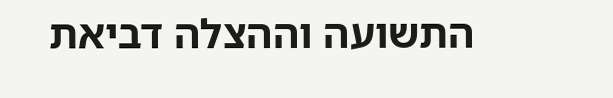התשועה וההצלה דביאת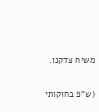משיח צדקנו.

(ש”פ בחוקותי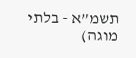תשמ”א - בלתי מוגה)